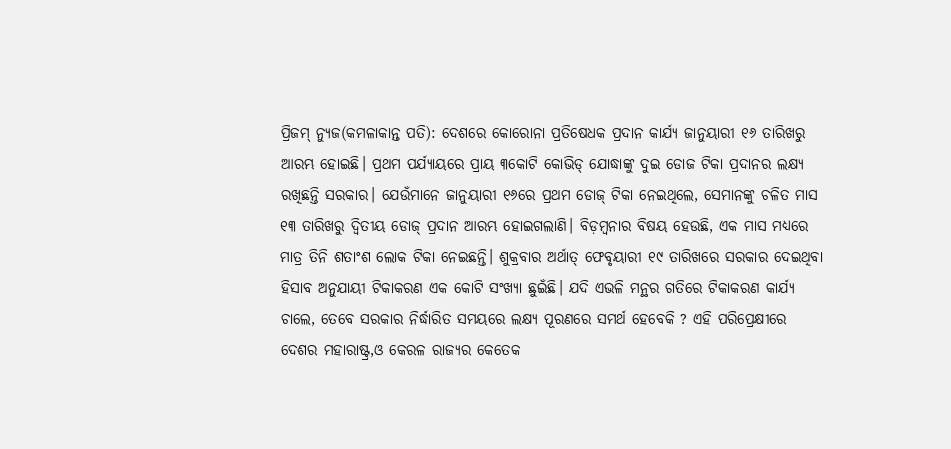ପ୍ରିଜମ୍ ନ୍ୟୁଜ(କମଳାକାନ୍ତ ପତି): ଦେଶରେ କୋରୋନା ପ୍ରତିଷେଧକ ପ୍ରଦାନ କାର୍ଯ୍ୟ ଜାନୁୟାରୀ ୧୬ ତାରିଖରୁ ଆରମ୍ଭ ହୋଇଛି। ପ୍ରଥମ ପର୍ଯ୍ୟାୟରେ ପ୍ରାୟ ୩କୋଟି କୋଭିଡ୍ ଯୋଦ୍ଧାଙ୍କୁ ଦୁଇ ଡୋଜ ଟିକା ପ୍ରଦାନର ଲକ୍ଷ୍ୟ ରଖିଛନ୍ତି ସରକାର। ଯେଉଁମାନେ ଜାନୁୟାରୀ ୧୬ରେ ପ୍ରଥମ ଡୋଜ୍ ଟିକା ନେଇଥିଲେ, ସେମାନଙ୍କୁ ଚଳିତ ମାସ ୧୩ ତାରିଖରୁ ଦ୍ୱିତୀୟ ଡୋଜ୍ ପ୍ରଦାନ ଆରମ୍ଭ ହୋଇଗଲାଣି। ବିଡ଼ମ୍ବନାର ବିଷୟ ହେଉଛି, ଏକ ମାସ ମଧ୍ୟରେ ମାତ୍ର ତିନି ଶତାଂଶ ଲୋକ ଟିକା ନେଇଛନ୍ତି। ଶୁକ୍ରବାର ଅର୍ଥାତ୍ ଫେବୃୟାରୀ ୧୯ ତାରିଖରେ ସରକାର ଦେଇଥିବା ହିସାବ ଅନୁଯାୟୀ ଟିକାକରଣ ଏକ କୋଟି ସଂଖ୍ୟା ଛୁଇଁଛି। ଯଦି ଏଭଳି ମନ୍ଥର ଗତିରେ ଟିକାକରଣ କାର୍ଯ୍ୟ ଚାଲେ, ତେବେ ସରକାର ନିର୍ଦ୍ଧାରିତ ସମୟରେ ଲକ୍ଷ୍ୟ ପୂରଣରେ ସମର୍ଥ ହେବେକି ? ଏହି ପରିପ୍ରେକ୍ଷୀରେ ଦେଶର ମହାରାଷ୍ଟ୍ର,ଓ କେରଳ ରାଜ୍ୟର କେତେକ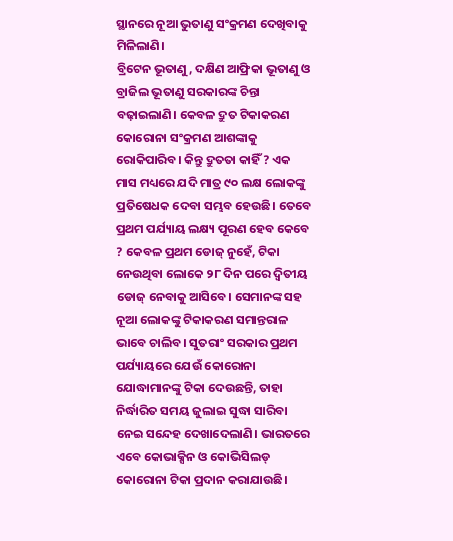ସ୍ଥାନରେ ନୂଆ ଭୁତାଣୁ ସଂକ୍ରମଣ ଦେଖିବାକୁ ମିଳିଲାଣି।
ବ୍ରିଟେନ ଭୂତାଣୁ, ଦକ୍ଷିଣ ଆଫ୍ରିକା ଭୂତାଣୁ ଓ ବ୍ରାଜିଲ ଭୂତାଣୁ ସରକାରଙ୍କ ଚିନ୍ତା ବଢ଼ାଇଲାଣି। କେବଳ ଦ୍ରୁତ ଟିକାକରଣ କୋରୋନା ସଂକ୍ରମଣ ଆଶଙ୍କାକୁ ରୋକିପାରିବ। କିନ୍ତୁ ଦ୍ରୁତତା କାହିଁ ? ଏକ ମାସ ମଧ୍ୟରେ ଯଦି ମାତ୍ର ୯୦ ଲକ୍ଷ ଲୋକଙ୍କୁ ପ୍ରତିଷେଧକ ଦେବା ସମ୍ଭବ ହେଉଛି। ତେବେ ପ୍ରଥମ ପର୍ଯ୍ୟାୟ ଲକ୍ଷ୍ୟ ପୂରଣ ହେବ କେବେ ? କେବଳ ପ୍ରଥମ ଡୋଜ୍ ନୁହେଁ, ଟିକା ନେଉଥିବା ଲୋକେ ୨୮ ଦିନ ପରେ ଦ୍ୱିତୀୟ ଡୋଜ୍ ନେବାକୁ ଆସିବେ। ସେମାନଙ୍କ ସହ ନୂଆ ଲୋକଙ୍କୁ ଟିକାକରଣ ସମାନ୍ତରାଳ ଭାବେ ଚାଲିବ। ସୁତରାଂ ସରକାର ପ୍ରଥମ ପର୍ଯ୍ୟାୟରେ ଯେଉଁ କୋରୋନା ଯୋଦ୍ଧାମାନଙ୍କୁ ଟିକା ଦେଉଛନ୍ତି, ତାହା ନିର୍ଦ୍ଧାରିତ ସମୟ ଜୁଲାଇ ସୁଦ୍ଧା ସାରିବା ନେଇ ସନ୍ଦେହ ଦେଖାଦେଲାଣି। ଭାରତରେ ଏବେ କୋଭାକ୍ସିନ ଓ କୋଭିସିଲଡ୍ କୋରୋନା ଟିକା ପ୍ରଦାନ କରାଯାଉଛି।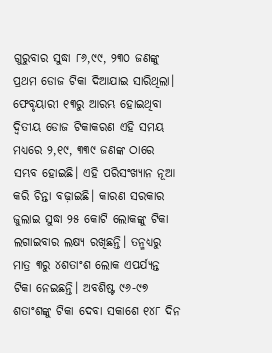ଗୁରୁବାର ସୁଦ୍ଧା ୮୬,୯୯, ୨୩୦ ଜଣଙ୍କୁ ପ୍ରଥମ ଡୋଜ ଟିକା ଦିଆଯାଇ ସାରିଥିଲା। ଫେବୃୟାରୀ ୧୩ରୁ ଆରମ୍ଭ ହୋଇଥିବା ଦ୍ଵିତୀୟ ଡୋଜ ଟିକାକରଣ ଏହି ସମୟ ମଧ୍ୟରେ ୨,୧୯, ୩୩୯ ଜଣଙ୍କ ଠାରେ ସମ୍ଭବ ହୋଇଛି। ଏହି ପରିସଂଖ୍ୟାନ ନୂଆ କରି ଚିନ୍ତା ବଢ଼ାଇଛି। କାରଣ ସରକାର ଜୁଲାଇ ସୁଦ୍ଧା ୨୫ କୋଟି ଲୋକଙ୍କୁ ଟିକା ଲଗାଇବାର ଲକ୍ଷ୍ୟ ରଖିଛନ୍ତି। ତନ୍ମଧ୍ଯରୁ ମାତ୍ର ୩ରୁ ୪ଶତାଂଶ ଲୋକ ଏପର୍ଯ୍ୟନ୍ତ ଟିକା ନେଇଛନ୍ତି। ଅବଶିଷ୍ଟ ୯୬-୯୭ ଶତାଂଶଙ୍କୁ ଟିକା ଦେବା ସକାଶେ ୧୪୮ ଦିନ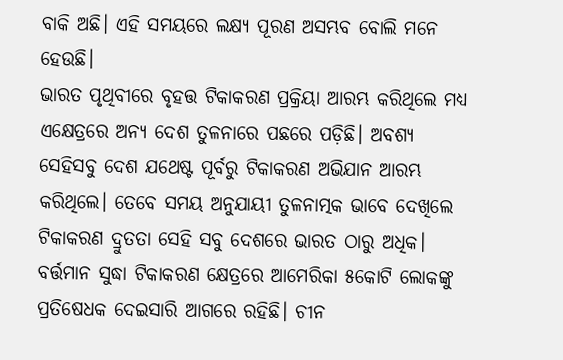ବାକି ଅଛି। ଏହି ସମୟରେ ଲକ୍ଷ୍ୟ ପୂରଣ ଅସମ୍ଭବ ବୋଲି ମନେ ହେଉଛି।
ଭାରତ ପୃଥିବୀରେ ବୃହତ୍ତ ଟିକାକରଣ ପ୍ରକ୍ରିୟା ଆରମ୍ଭ କରିଥିଲେ ମଧ୍ଯ ଏକ୍ଷେତ୍ରରେ ଅନ୍ୟ ଦେଶ ତୁଳନାରେ ପଛରେ ପଡ଼ିଛି। ଅବଶ୍ୟ ସେହିସବୁ ଦେଶ ଯଥେଷ୍ଟ ପୂର୍ବରୁ ଟିକାକରଣ ଅଭିଯାନ ଆରମ୍ଭ କରିଥିଲେ। ତେବେ ସମୟ ଅନୁଯାୟୀ ତୁଳନାତ୍ମକ ଭାବେ ଦେଖିଲେ ଟିକାକରଣ ଦ୍ରୁତତା ସେହି ସବୁ ଦେଶରେ ଭାରତ ଠାରୁ ଅଧିକ। ବର୍ତ୍ତମାନ ସୁଦ୍ଧା ଟିକାକରଣ କ୍ଷେତ୍ରରେ ଆମେରିକା ୫କୋଟି ଲୋକଙ୍କୁ ପ୍ରତିଷେଧକ ଦେଇସାରି ଆଗରେ ରହିଛି। ଚୀନ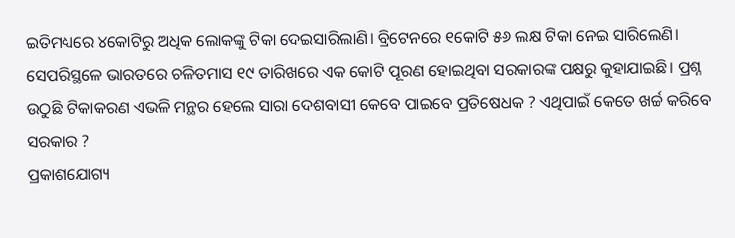ଇତିମଧ୍ୟରେ ୪କୋଟିରୁ ଅଧିକ ଲୋକଙ୍କୁ ଟିକା ଦେଇସାରିଲାଣି। ବ୍ରିଟେନରେ ୧କୋଟି ୫୬ ଲକ୍ଷ ଟିକା ନେଇ ସାରିଲେଣି। ସେପରିସ୍ଥଳେ ଭାରତରେ ଚଳିତମାସ ୧୯ ତାରିଖରେ ଏକ କୋଟି ପୂରଣ ହୋଇଥିବା ସରକାରଙ୍କ ପକ୍ଷରୁ କୁହାଯାଇଛି। ପ୍ରଶ୍ନ ଉଠୁଛି ଟିକାକରଣ ଏଭଳି ମନ୍ଥର ହେଲେ ସାରା ଦେଶବାସୀ କେବେ ପାଇବେ ପ୍ରତିଷେଧକ ? ଏଥିପାଇଁ କେତେ ଖର୍ଚ୍ଚ କରିବେ ସରକାର ?
ପ୍ରକାଶଯୋଗ୍ୟ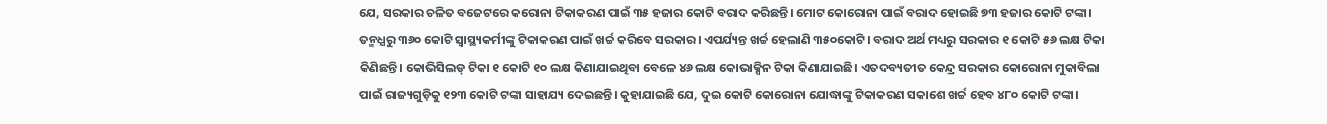ଯେ, ସରକାର ଚଳିତ ବଜେଟରେ କରୋନା ଟିକାକରଣ ପାଇଁ ୩୫ ହଜାର କୋଟି ବରାଦ କରିଛନ୍ତି। ମୋଟ କୋରୋନା ପାଇଁ ବରାଦ ହୋଇଛି ୭୩ ହଜାର କୋଟି ଟଙ୍କା। ତନ୍ମଧ୍ଯରୁ ୩୬୦ କୋଟି ସ୍ୱାସ୍ଥ୍ୟକର୍ମୀଙ୍କୁ ଟିକାକରଣ ପାଇଁ ଖର୍ଚ୍ଚ କରିବେ ସରକାର। ଏପର୍ଯ୍ୟନ୍ତ ଖର୍ଚ୍ଚ ହେଲାଣି ୩୫୦କୋଟି। ବରାଦ ଅର୍ଥ ମଧ୍ୟରୁ ସରକାର ୧ କୋଟି ୫୬ ଲକ୍ଷ ଟିକା କିଣିଛନ୍ତି। କୋଭିସିଲଡ୍ ଟିକା ୧ କୋଟି ୧୦ ଲକ୍ଷ କିଣାଯାଇଥିବା ବେଳେ ୪୬ ଲକ୍ଷ କୋଭାକ୍ସିନ ଟିକା କିଣାଯାଇଛି। ଏତଦବ୍ୟତୀତ କେନ୍ଦ୍ର ସରକାର କୋରୋନା ମୁକାବିଲା ପାଇଁ ରାଜ୍ୟଗୁଡ଼ିକୁ ୧୨୩ କୋଟି ଟଙ୍କା ସାହାଯ୍ୟ ଦେଇଛନ୍ତି। କୁହାଯାଇଛି ଯେ, ଦୁଇ କୋଟି କୋରୋନା ଯୋଦ୍ଧାଙ୍କୁ ଟିକାକରଣ ସକାଶେ ଖର୍ଚ୍ଚ ହେବ ୪୮୦ କୋଟି ଟଙ୍କା।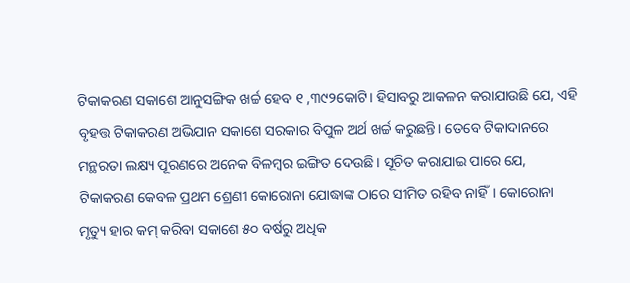ଟିକାକରଣ ସକାଶେ ଆନୁସଙ୍ଗିକ ଖର୍ଚ୍ଚ ହେବ ୧ ,୩୯୨କୋଟି। ହିସାବରୁ ଆକଳନ କରାଯାଉଛି ଯେ, ଏହି ବୃହତ୍ତ ଟିକାକରଣ ଅଭିଯାନ ସକାଶେ ସରକାର ବିପୁଳ ଅର୍ଥ ଖର୍ଚ୍ଚ କରୁଛନ୍ତି। ତେବେ ଟିକାଦାନରେ ମନ୍ଥରତା ଲକ୍ଷ୍ୟ ପୂରଣରେ ଅନେକ ବିଳମ୍ବର ଇଙ୍ଗିତ ଦେଉଛି। ସୂଚିତ କରାଯାଇ ପାରେ ଯେ, ଟିକାକରଣ କେବଳ ପ୍ରଥମ ଶ୍ରେଣୀ କୋରୋନା ଯୋଦ୍ଧାଙ୍କ ଠାରେ ସୀମିତ ରହିବ ନାହିଁ। କୋରୋନା ମୃତ୍ୟୁ ହାର କମ୍ କରିବା ସକାଶେ ୫୦ ବର୍ଷରୁ ଅଧିକ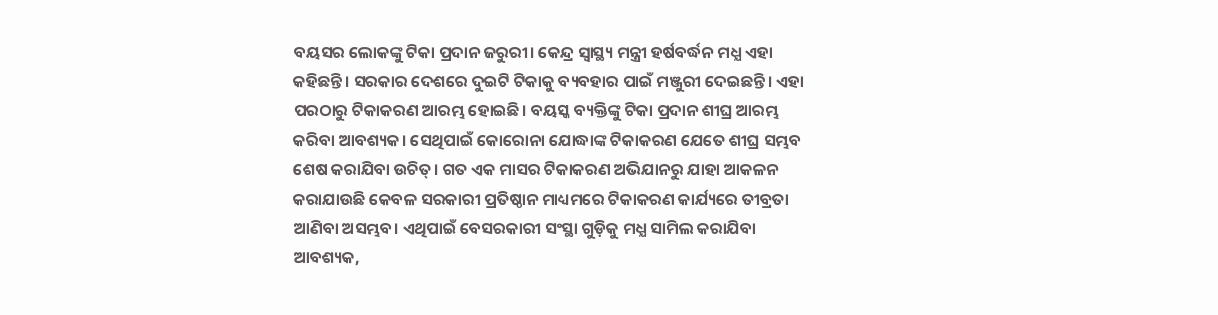ବୟସର ଲୋକଙ୍କୁ ଟିକା ପ୍ରଦାନ ଜରୁରୀ। କେନ୍ଦ୍ର ସ୍ୱାସ୍ଥ୍ୟ ମନ୍ତ୍ରୀ ହର୍ଷବର୍ଦ୍ଧନ ମଧ୍ଯ ଏହା କହିଛନ୍ତି। ସରକାର ଦେଶରେ ଦୁଇଟି ଟିକାକୁ ବ୍ୟବହାର ପାଇଁ ମଞ୍ଜୁରୀ ଦେଇଛନ୍ତି। ଏହା ପରଠାରୁ ଟିକାକରଣ ଆରମ୍ଭ ହୋଇଛି। ବୟସ୍କ ବ୍ୟକ୍ତିଙ୍କୁ ଟିକା ପ୍ରଦାନ ଶୀଘ୍ର ଆରମ୍ଭ କରିବା ଆବଶ୍ୟକ। ସେଥିପାଇଁ କୋରୋନା ଯୋଦ୍ଧାଙ୍କ ଟିକାକରଣ ଯେତେ ଶୀଘ୍ର ସମ୍ଭବ ଶେଷ କରାଯିବା ଉଚିତ୍। ଗତ ଏକ ମାସର ଟିକାକରଣ ଅଭିଯାନରୁ ଯାହା ଆକଳନ କରାଯାଉଛି କେବଳ ସରକାରୀ ପ୍ରତିଷ୍ଠାନ ମାଧ୍ୟମରେ ଟିକାକରଣ କାର୍ଯ୍ୟରେ ତୀବ୍ରତା ଆଣିବା ଅସମ୍ଭବ। ଏଥିପାଇଁ ବେସରକାରୀ ସଂସ୍ଥା ଗୁଡ଼ିକୁ ମଧ୍ଯ ସାମିଲ କରାଯିବା ଆବଶ୍ୟକ,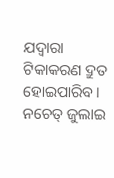ଯଦ୍ୱାରା ଟିକାକରଣ ଦ୍ରୁତ ହୋଇପାରିବ। ନଚେତ୍ ଜୁଲାଇ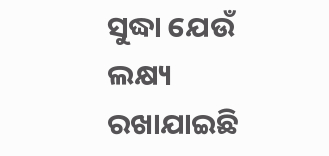ସୁଦ୍ଧା ଯେଉଁ ଲକ୍ଷ୍ୟ ରଖାଯାଇଛି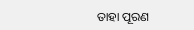ତାହା ପୂରଣ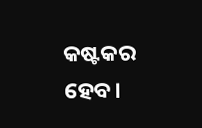କଷ୍ଟକର ହେବ।